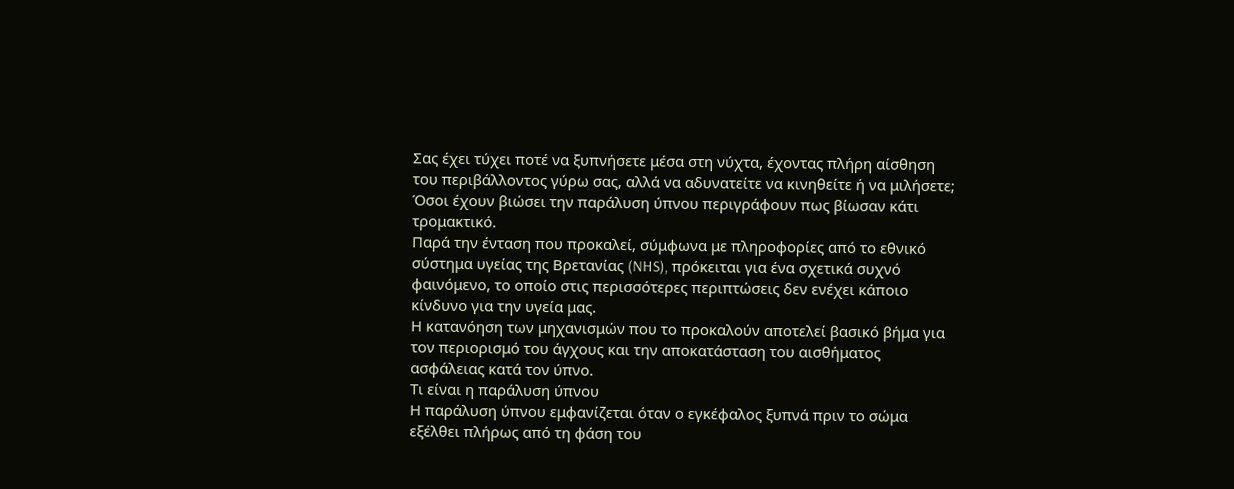Σας έχει τύχει ποτέ να ξυπνήσετε μέσα στη νύχτα, έχοντας πλήρη αίσθηση του περιβάλλοντος γύρω σας, αλλά να αδυνατείτε να κινηθείτε ή να μιλήσετε;
Όσοι έχουν βιώσει την παράλυση ύπνου περιγράφουν πως βίωσαν κάτι τρομακτικό.
Παρά την ένταση που προκαλεί, σύμφωνα με πληροφορίες από το εθνικό σύστημα υγείας της Βρετανίας (NHS), πρόκειται για ένα σχετικά συχνό φαινόμενο, το οποίο στις περισσότερες περιπτώσεις δεν ενέχει κάποιο κίνδυνο για την υγεία μας.
Η κατανόηση των μηχανισμών που το προκαλούν αποτελεί βασικό βήμα για τον περιορισμό του άγχους και την αποκατάσταση του αισθήματος ασφάλειας κατά τον ύπνο.
Τι είναι η παράλυση ύπνου
Η παράλυση ύπνου εμφανίζεται όταν ο εγκέφαλος ξυπνά πριν το σώμα εξέλθει πλήρως από τη φάση του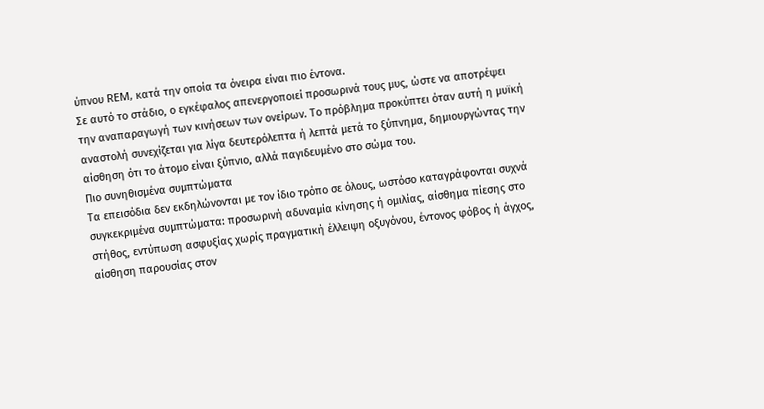ύπνου REM, κατά την οποία τα όνειρα είναι πιο έντονα.
Σε αυτό το στάδιο, ο εγκέφαλος απενεργοποιεί προσωρινά τους μυς, ώστε να αποτρέψει την αναπαραγωγή των κινήσεων των ονείρων. Το πρόβλημα προκύπτει όταν αυτή η μυϊκή αναστολή συνεχίζεται για λίγα δευτερόλεπτα ή λεπτά μετά το ξύπνημα, δημιουργώντας την αίσθηση ότι το άτομο είναι ξύπνιο, αλλά παγιδευμένο στο σώμα του.
Πιο συνηθισμένα συμπτώματα
Τα επεισόδια δεν εκδηλώνονται με τον ίδιο τρόπο σε όλους, ωστόσο καταγράφονται συχνά συγκεκριμένα συμπτώματα: προσωρινή αδυναμία κίνησης ή ομιλίας, αίσθημα πίεσης στο στήθος, εντύπωση ασφυξίας χωρίς πραγματική έλλειψη οξυγόνου, έντονος φόβος ή άγχος, αίσθηση παρουσίας στον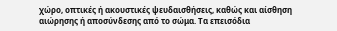χώρο, οπτικές ή ακουστικές ψευδαισθήσεις, καθώς και αίσθηση αιώρησης ή αποσύνδεσης από το σώμα. Τα επεισόδια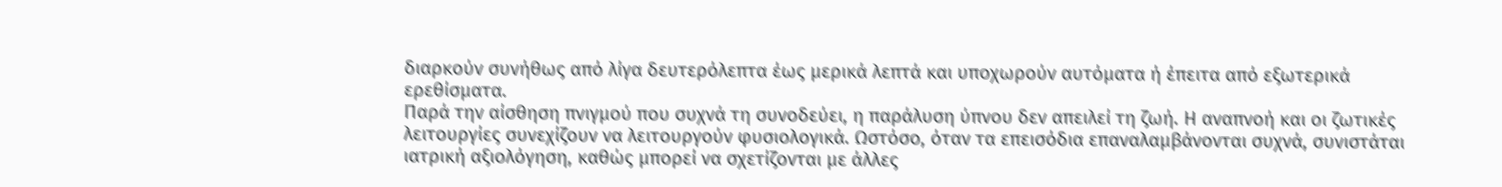διαρκούν συνήθως από λίγα δευτερόλεπτα έως μερικά λεπτά και υποχωρούν αυτόματα ή έπειτα από εξωτερικά ερεθίσματα.
Παρά την αίσθηση πνιγμού που συχνά τη συνοδεύει, η παράλυση ύπνου δεν απειλεί τη ζωή. Η αναπνοή και οι ζωτικές λειτουργίες συνεχίζουν να λειτουργούν φυσιολογικά. Ωστόσο, όταν τα επεισόδια επαναλαμβάνονται συχνά, συνιστάται ιατρική αξιολόγηση, καθώς μπορεί να σχετίζονται με άλλες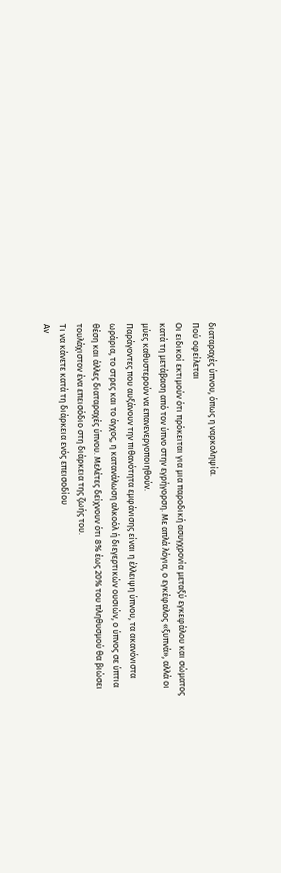διαταραχές ύπνου, όπως η ναρκοληψία.
Πού οφείλεται
Οι ειδικοί εκτιμούν ότι πρόκειται για μια παροδική ασυγχρονία μεταξύ εγκεφάλου και σώματος κατά τη μετάβαση από τον ύπνο στην εγρήγορση. Με απλά λόγια, ο εγκέφαλος «ξυπνά», αλλά οι μύες καθυστερούν να επανενεργοποιηθούν.
Παράγοντες που αυξάνουν την πιθανότητα εμφάνισης είναι η έλλειψη ύπνου, τα ακανόνιστα ωράρια, το στρες και το άγχος, η κατανάλωση αλκοόλ ή διεγερτικών ουσιών, ο ύπνος σε ύπτια θέση και άλλες διαταραχές ύπνου. Μελέτες δείχνουν ότι 8% έως 20% του πληθυσμού θα βιώσει τουλάχιστον ένα επεισόδιο στη διάρκεια της ζωής του.
Τι να κάνετε κατά τη διάρκεια ενός επεισοδίου
Αν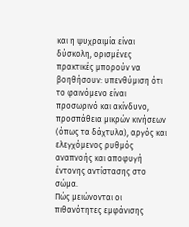και η ψυχραιμία είναι δύσκολη, ορισμένες πρακτικές μπορούν να βοηθήσουν: υπενθύμιση ότι το φαινόμενο είναι προσωρινό και ακίνδυνο, προσπάθεια μικρών κινήσεων (όπως τα δάχτυλα), αργός και ελεγχόμενος ρυθμός αναπνοής και αποφυγή έντονης αντίστασης στο σώμα.
Πώς μειώνονται οι πιθανότητες εμφάνισης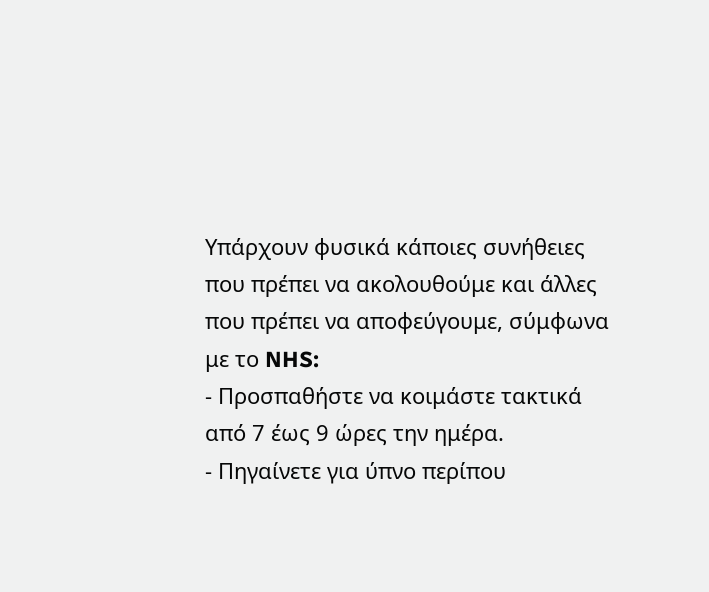Υπάρχουν φυσικά κάποιες συνήθειες που πρέπει να ακολουθούμε και άλλες που πρέπει να αποφεύγουμε, σύμφωνα με το NHS:
- Προσπαθήστε να κοιμάστε τακτικά από 7 έως 9 ώρες την ημέρα.
- Πηγαίνετε για ύπνο περίπου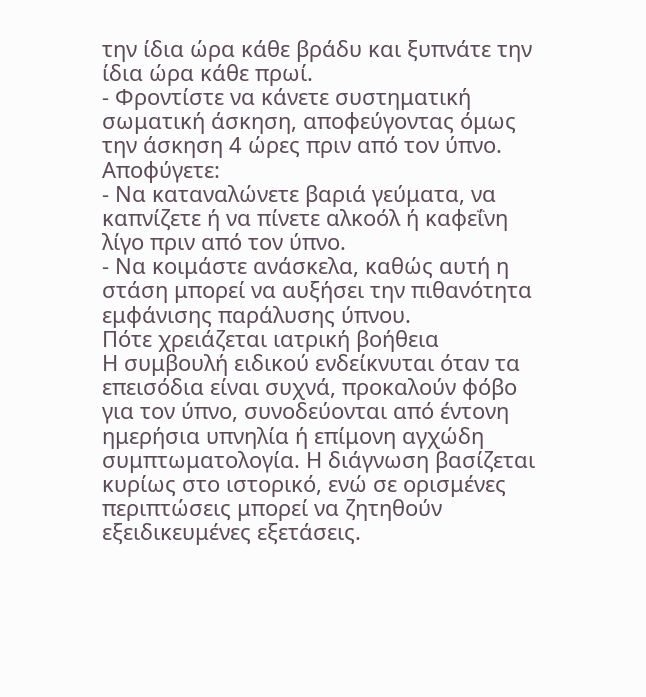την ίδια ώρα κάθε βράδυ και ξυπνάτε την ίδια ώρα κάθε πρωί.
- Φροντίστε να κάνετε συστηματική σωματική άσκηση, αποφεύγοντας όμως την άσκηση 4 ώρες πριν από τον ύπνο.
Αποφύγετε:
- Να καταναλώνετε βαριά γεύματα, να καπνίζετε ή να πίνετε αλκοόλ ή καφεΐνη λίγο πριν από τον ύπνο.
- Να κοιμάστε ανάσκελα, καθώς αυτή η στάση μπορεί να αυξήσει την πιθανότητα εμφάνισης παράλυσης ύπνου.
Πότε χρειάζεται ιατρική βοήθεια
Η συμβουλή ειδικού ενδείκνυται όταν τα επεισόδια είναι συχνά, προκαλούν φόβο για τον ύπνο, συνοδεύονται από έντονη ημερήσια υπνηλία ή επίμονη αγχώδη συμπτωματολογία. Η διάγνωση βασίζεται κυρίως στο ιστορικό, ενώ σε ορισμένες περιπτώσεις μπορεί να ζητηθούν εξειδικευμένες εξετάσεις.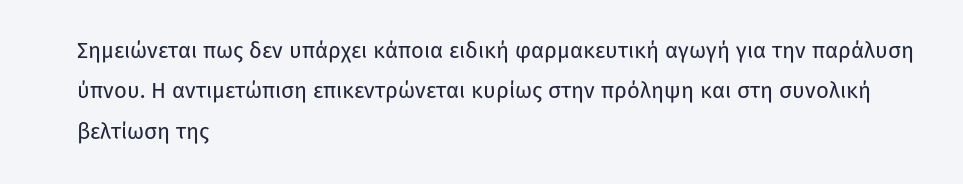Σημειώνεται πως δεν υπάρχει κάποια ειδική φαρμακευτική αγωγή για την παράλυση ύπνου. Η αντιμετώπιση επικεντρώνεται κυρίως στην πρόληψη και στη συνολική βελτίωση της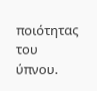ποιότητας του ύπνου.